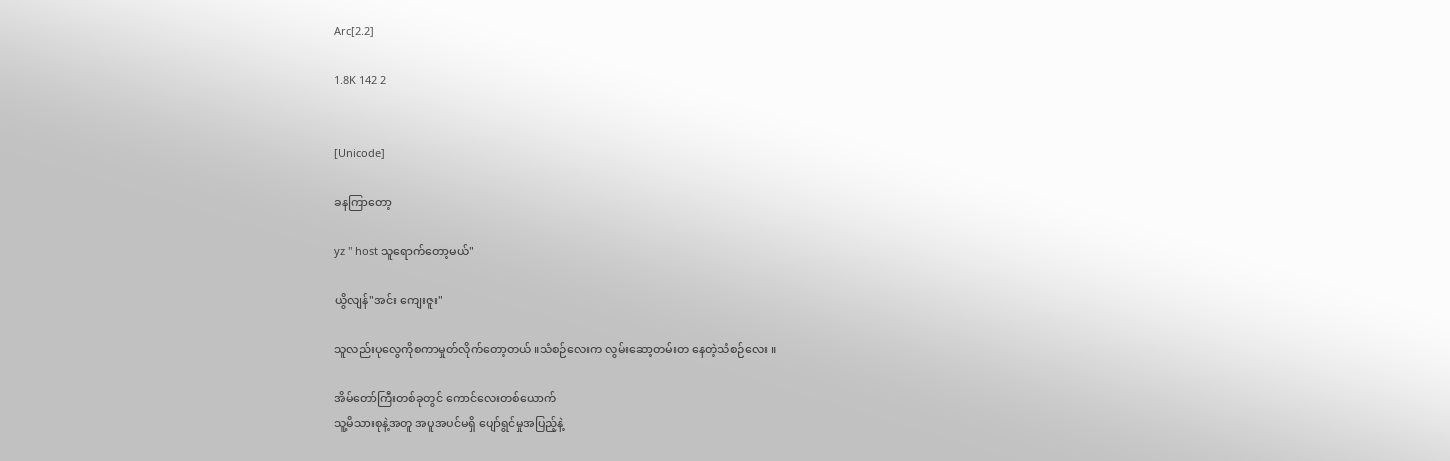Arc[2.2]

1.8K 142 2


[Unicode]

ခနကြာတော့

yz " host သူရောက်တော့မယ်"

ယွိလျန်"အင်း ကျေးဇူး"

သူလည်းပုလွေကိုစကာမှုတ်လိုက်တော့တယ် ။သံစဉ်လေးက လွမ်းဆော့တမ်းတ နေတဲ့သံစဉ်လေး ။

အိမ်တော်ကြီးတစ်ခုတွင် ကောင်လေးတစ်ယောက်
သူ့မိသားစုနဲ့အတူ အပူအပင်မရှိ ပျော်ရွင်မှုအပြည့်နဲ့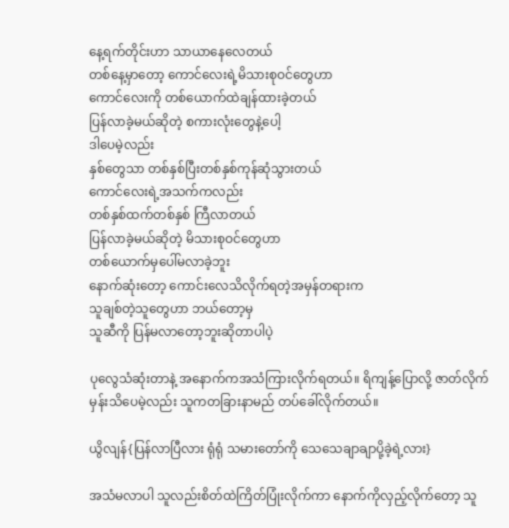နေ့ရက်တိုင်းဟာ သာယာနေလေတယ်
တစ်နေ့မှာတော့ ကောင်လေးရဲ့မိသားစုဝင်တွေဟာ
ကောင်လေးကို တစ်ယောက်ထဲချန်ထားခဲ့တယ်
ပြန်လာခဲ့မယ်ဆိုတဲ့ စကားလုံးတွေနဲ့ပေါ့
ဒါပေမဲ့လည်း
နှစ်တွေသာ တစ်နှစ်ပြီးတစ်နှစ်ကုန်ဆုံသွားတယ်
ကောင်လေးရဲ့အသက်ကလည်း
တစ်နှစ်ထက်တစ်နှစ် ကြီလာတယ်
ပြန်လာခဲ့မယ်ဆိုတဲ့ မိသားစုဝင်တွေဟာ
တစ်ယောက်မှပေါ်မလာခဲ့ဘူး
နောက်ဆုံးတော့ ကောင်းလေသိလိုက်ရတဲ့အမှန်တရားက
သူချစ်တဲ့သူတွေဟာ ဘယ်တော့မှ
သူဆီကို ပြန်မလာတော့ဘူးဆိုတာပါပဲ့

ပုလွေသံဆုံးတာနဲ့ အနောက်ကအသံကြားလိုက်ရတယ်။ ရိကျန့်ပြောလို့ ဇာတ်လိုက်မှန်းသိပေမဲ့လည်း သူကတခြားနာမည် တပ်ခေါ်လိုက်တယ်။

ယွိလျန်{ပြန်လာပြီလား ရုံရုံ သမားတော်ကို သေသေချာချာပို့ခဲ့ရဲ့လား}

အသံမလာပါ သူလည်းစိတ်ထဲကြိတ်ပြုံးလိုက်ကာ နောက်ကိုလှည့်လိုက်တော့ သူ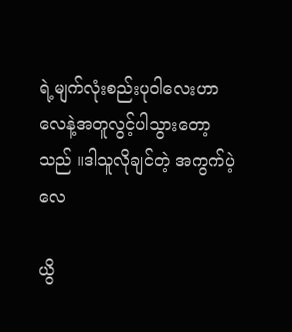ရဲ့မျက်လုံးစည်းပုဝါလေးဟာ လေနဲ့အတူလွင့်ပါသွားတော့သည် ။ဒါသူလိုချင်တဲ့ အကွက်ပဲ့လေ

ယွိ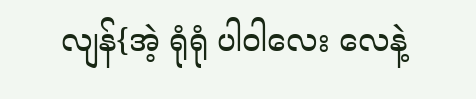လျန်{အဲ့ ရုံရုံ ပါဝါလေး လေနဲ့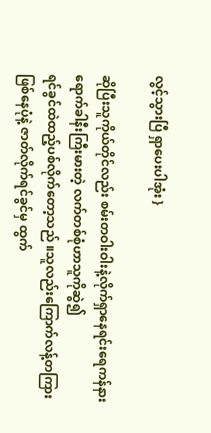လွင့်သွားပြီ ရှာပေးပါအုံး }

ဆိုပြီးသူကိုယ်တိုင်လည်း စမ်းတဝါးဝါးနဲ့လိုက်ရှာနေရင်းရေကန်နားရောက်ခါနီးကြီးမားတဲ့ လက်တစ်စုံဟာသူကိုဆွဲ၍
ရင်ခွင်ထဲထည့်ပစ်လိုက်တော့သည် ။သူလည်းကြောက်လန့်တကြားဖြစ်နေပုံနဲ့ ဇာတ်လိုက်ရင်ခွင်မှ ထွက်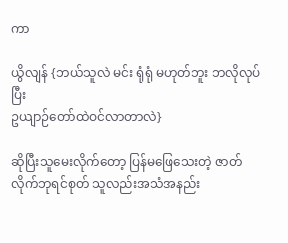ကာ

ယွိလျန် {ဘယ်သူလဲ မင်း ရုံရုံ မဟုတ်ဘူး ဘလိုလုပ်ပြီး
ဥယျာဉ်တော်ထဲဝင်လာတာလဲ}

ဆိုပြီးသူမေးလိုက်တော့ ပြန်မဖြေသေးတဲ့ ဇာတ်လိုက်ဘုရင်စုတ် သူလည်းအသံအနည်း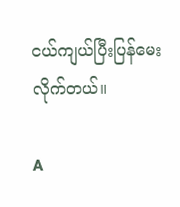ငယ်ကျယ်ပြီးပြန်မေးလိုက်တယ်။

A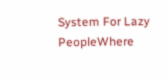System For Lazy PeopleWhere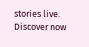stories live. Discover now